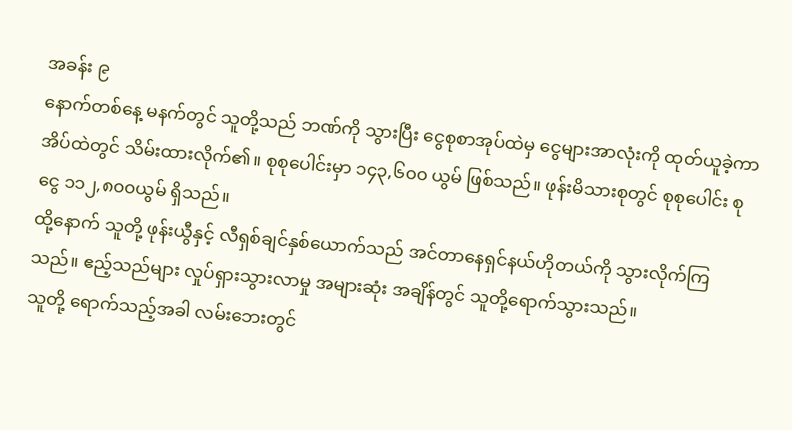အခန်း ၉
နောက်တစ်နေ့ မနက်တွင် သူတို့သည် ဘဏ်ကို သွားပြီး ငွေစုစာအုပ်ထဲမှ ငွေများအာလုံးကို ထုတ်ယူခဲ့ကာ အိပ်ထဲတွင် သိမ်းထားလိုက်၏။ စုစုပေါင်းမှာ ၁၄၃,၆၀၀ ယွမ် ဖြစ်သည်။ ဖုန်းမိသားစုတွင် စုစုပေါင်း စုငွေ ၁၁၂,၈၀၀ယွမ် ရှိသည်။
ထို့နောက် သူတို့ ဖုန်းယွီနှင့် လီရှစ်ချင်နှစ်ယောက်သည် အင်တာနေရှင်နယ်ဟိုတယ်ကို သွားလိုက်ကြသည်။ ဧည့်သည်များ လှုပ်ရှားသွားလာမှု အများဆုံး အချိန်တွင် သူတို့ရောက်သွားသည်။
သူတို့ ရောက်သည့်အခါ လမ်းဘေးတွင်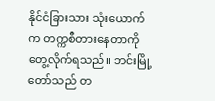နိုင်ငံခြားသား သုံးယောက်က တက္ကစီတားနေတာကို တွေ့လိုက်ရသည်။ ဘင်းမြို့တော်သည် တ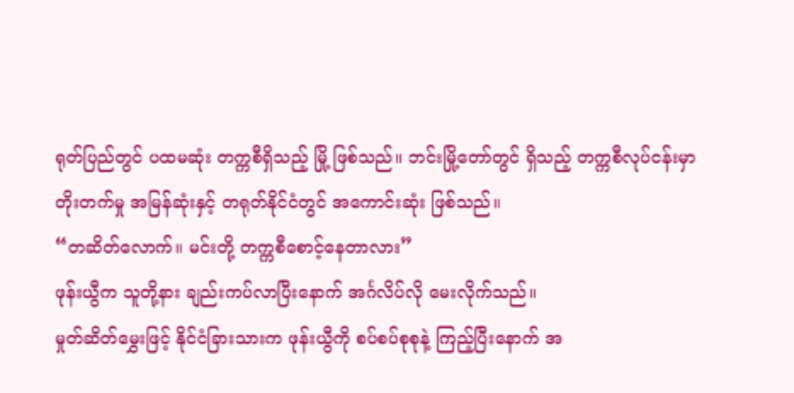ရုတ်ပြည်တွင် ပထမဆုံး တက္ကစီရှိသည့် မြို့ ဖြစ်သည်။ ဘင်းမြို့တော်တွင် ရှိသည့် တက္ကစီလုပ်ငန်းမှာ တိုးတက်မှု အမြန်ဆုံးနှင့် တရုတ်နိုင်ငံတွင် အကောင်းဆုံး ဖြစ်သည်။
“တဆိတ်လောက်။ မင်းတို့ တက္ကစီစောင့်နေတာလား”
ဖုန်းယွီက သူတို့နား ချည်းကပ်လာပြီးနောက် အင်္ဂလိပ်လို မေးလိုက်သည်။
မှုတ်ဆိတ်မွှေးဖြင့် နိုင်ငံခြားသားက ဖုန်းယွီကို စပ်စပ်စုစုနဲ့ ကြည့်ပြီးနောက် အ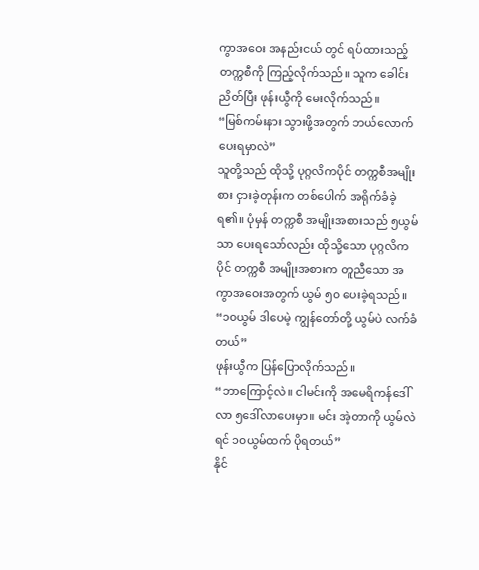ကွာအဝေး အနည်းငယ် တွင် ရပ်ထားသည့် တက္ကစီကို ကြည့်လိုက်သည်။ သူက ခေါင်းညိတ်ပြီး ဖုန်းယွီကို မေးလိုက်သည်။
“မြစ်ကမ်းနား သွားဖို့အတွက် ဘယ်လောက်ပေးရမှာလဲ”
သူတို့သည် ထိုသို့ ပုဂ္ဂလိကပိုင် တက္ကစီအမျိုးစား ငှားခဲ့တုန်းက တစ်ပေါက် အရိုက်ခံခဲ့ရ၏။ ပုံမှန် တက္ကစီ အမျိုးအစားသည် ၅ယွမ်သာ ပေးရသော်လည်း ထိုသို့သော ပုဂ္ဂလိကပိုင် တက္ကစီ အမျိုးအစားက တူညီသော အကွာအဝေးအတွက် ယွမ် ၅၀ ပေးခဲ့ရသည်။
“၁၀ယွမ် ဒါပေမဲ့ ကျွန်တော်တို့ ယွမ်ပဲ လက်ခံတယ်”
ဖုန်းယွီက ပြန်ပြောလိုက်သည်။
“ဘာကြောင့်လဲ။ ငါမင်းကို အမေရိကန်ဒေါ်လာ ၅ဒေါ်လာပေးမှာ။ မင်း အဲ့တာကို ယွမ်လဲရင် ၁၀ယွမ်ထက် ပိုရတယ်”
နိုင်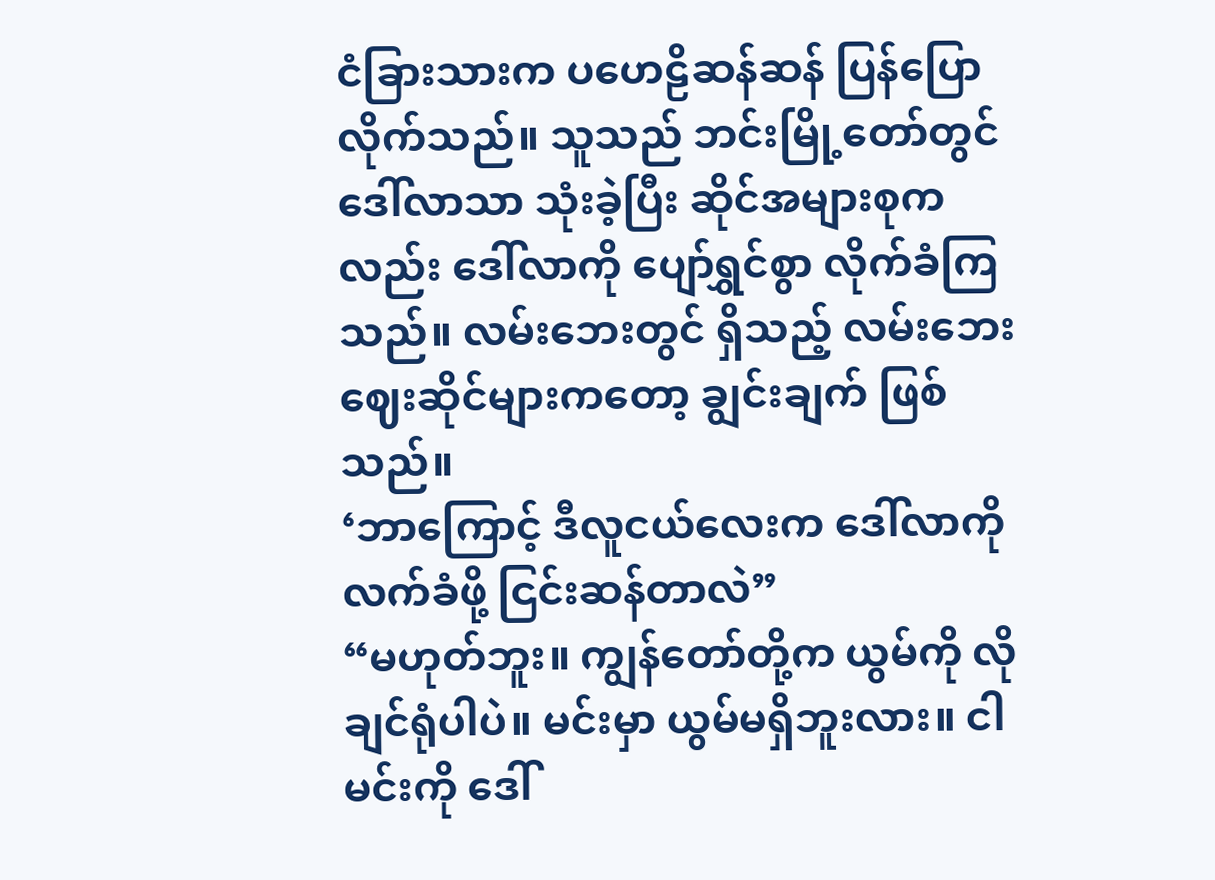ငံခြားသားက ပဟေဠိဆန်ဆန် ပြန်ပြောလိုက်သည်။ သူသည် ဘင်းမြို့တော်တွင် ဒေါ်လာသာ သုံးခဲ့ပြီး ဆိုင်အများစုကလည်း ဒေါ်လာကို ပျော်ရွှင်စွာ လိုက်ခံကြသည်။ လမ်းဘေးတွင် ရှိသည့် လမ်းဘေးဈေးဆိုင်များကတော့ ချွင်းချက် ဖြစ်သည်။
‘ဘာကြောင့် ဒီလူငယ်လေးက ဒေါ်လာကို လက်ခံဖို့ ငြင်းဆန်တာလဲ”
“မဟုတ်ဘူး။ ကျွန်တော်တို့က ယွမ်ကို လိုချင်ရုံပါပဲ။ မင်းမှာ ယွမ်မရှိဘူးလား။ ငါမင်းကို ဒေါ်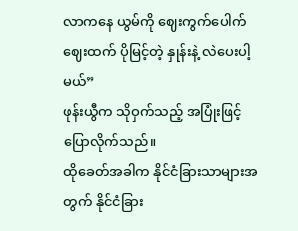လာကနေ ယွမ်ကို ဈေးကွက်ပေါက်ဈေးထက် ပိုမြင့်တဲ့ နှုန်းနဲ့ လဲပေးပါ့မယ်”
ဖုန်းယွီက သိုဝှက်သည့် အပြုံးဖြင့် ပြောလိုက်သည်။
ထိုခေတ်အခါက နိုင်ငံခြားသာများအတွက် နိုင်ငံခြား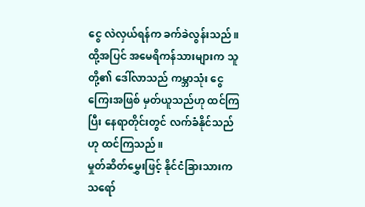ငွေ လဲလှယ်ရန်က ခက်ခဲလွန်းသည်။ ထို့အပြင် အမေရိကန်သားများက သူတို့၏ ဒေါ်လာသည် ကမ္ဘာသုံး ငွေကြေးအဖြစ် မှတ်ယူသည်ဟု ထင်ကြပြီး နေရာတိုင်းတွင် လက်ခံနိုင်သည်ဟု ထင်ကြသည်။
မှုတ်ဆိတ်မွှေးဖြင့် နိုင်ငံခြားသားက သရော်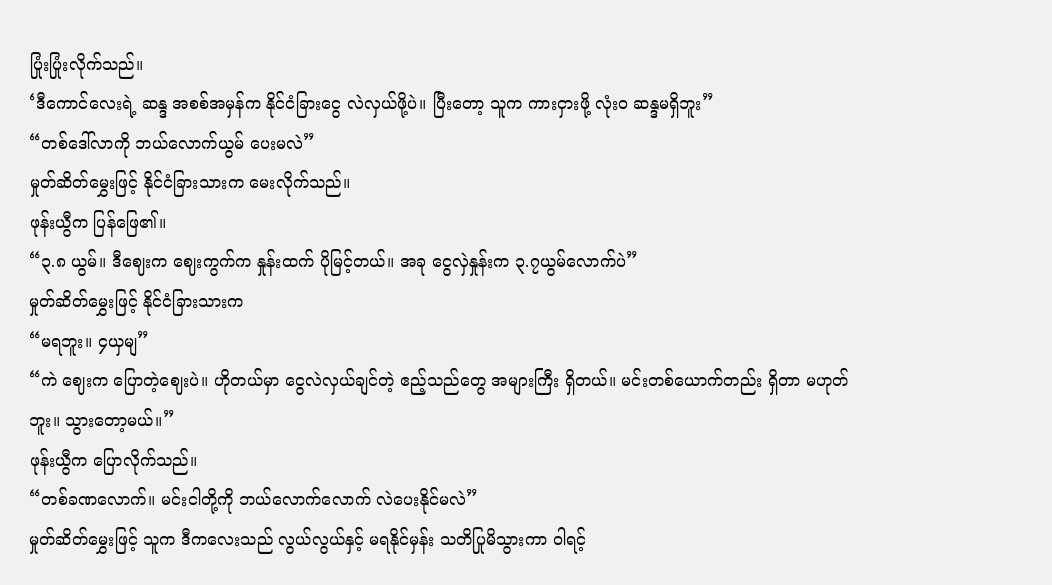ပြုံးပြုံးလိုက်သည်။
‘ဒီကောင်လေးရဲ့ ဆန္ဒ အစစ်အမှန်က နိုင်ငံခြားငွေ လဲလှယ်ဖို့ပဲ။ ပြီးတော့ သူက ကားငှားဖို့ လုံးဝ ဆန္ဒမရှိဘူး”
“တစ်ဒေါ်လာကို ဘယ်လောက်ယွမ် ပေးမလဲ”
မှုတ်ဆိတ်မွှေးဖြင့် နိုင်ငံခြားသားက မေးလိုက်သည်။
ဖုန်းယွီက ပြန်ဖြေ၏။
“၃.၈ ယွမ်။ ဒီဈေးက ဈေးကွက်က နှုန်းထက် ပိုမြင့်တယ်။ အခု ငွေလှဲနှုန်းက ၃.၇ယွမ်လောက်ပဲ”
မှုတ်ဆိတ်မွှေးဖြင့် နိုင်ငံခြားသားက
“မရဘူး။ ၄ယှမျ”
“ကဲ ဈေးက ပြောတဲ့ဈေးပဲ။ ဟိုတယ်မှာ ငွေလဲလှယ်ချင်တဲ့ ဧည့်သည်တွေ အများကြီး ရှိတယ်။ မင်းတစ်ယောက်တည်း ရှိတာ မဟုတ်ဘူး။ သွားတော့မယ်။”
ဖုန်းယွီက ပြောလိုက်သည်။
“တစ်ခဏလောက်။ မင်းငါတို့ကို ဘယ်လောက်လောက် လဲပေးနိုင်မလဲ”
မှုတ်ဆိတ်မွှေးဖြင့် သူက ဒီကလေးသည် လွယ်လွယ်နှင့် မရနိုင်မှန်း သတိပြုမိသွားကာ ဝါရင့်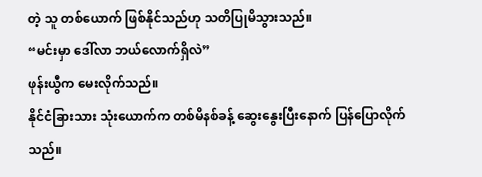တဲ့ သူ တစ်ယောက် ဖြစ်နိုင်သည်ဟု သတိပြုမိသွားသည်။
“မင်းမှာ ဒေါ်လာ ဘယ်လောက်ရှိလဲ”
ဖုန်းယွီက မေးလိုက်သည်။
နိုင်ငံခြားသား သုံးယောက်က တစ်မိနစ်ခန့် ဆွေးနွေးပြီးနောက် ပြန်ပြောလိုက်သည်။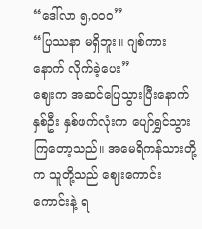“ဒေါ်လာ ၅,၀၀၀”
“ပြဿနာ မရှိဘူး။ ဂျစ်ကားနောက် လိုက်ခဲ့ပေး”
ဈေးက အဆင်ပြေသွားပြီးနောက် နှစ်ဦး နှစ်ဖက်လုံးက ပျော်ရွှင်သွားကြတော့သည်။ အမေရိကန်သားတို့က သူတို့သည် ဈေးကောင်းကောင်းနဲ့ ရ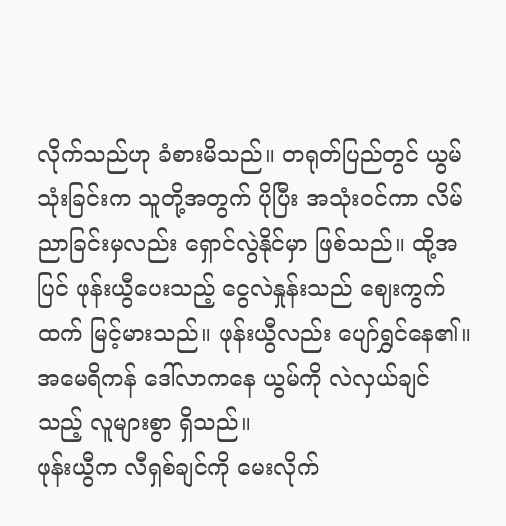လိုက်သည်ဟု ခံစားမိသည်။ တရုတ်ပြည်တွင် ယွမ်သုံးခြင်းက သူတို့အတွက် ပိုပြီး အသုံးဝင်ကာ လိမ်ညာခြင်းမှလည်း ရှောင်လွဲနိုင်မှာ ဖြစ်သည်။ ထို့အပြင် ဖုန်းယွီပေးသည့် ငွေလဲနှုန်းသည် ဈေးကွက်ထက် မြင့်မားသည်။ ဖုန်းယွီလည်း ပျော်ရွှင်နေ၏။ အမေရိကန် ဒေါ်လာကနေ ယွမ်ကို လဲလှယ်ချင်သည့် လူများစွာ ရှိသည်။
ဖုန်းယွီက လီရှစ်ချင်ကို မေးလိုက်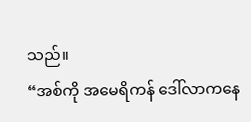သည်။
“အစ်ကို အမေရိကန် ဒေါ်လာကနေ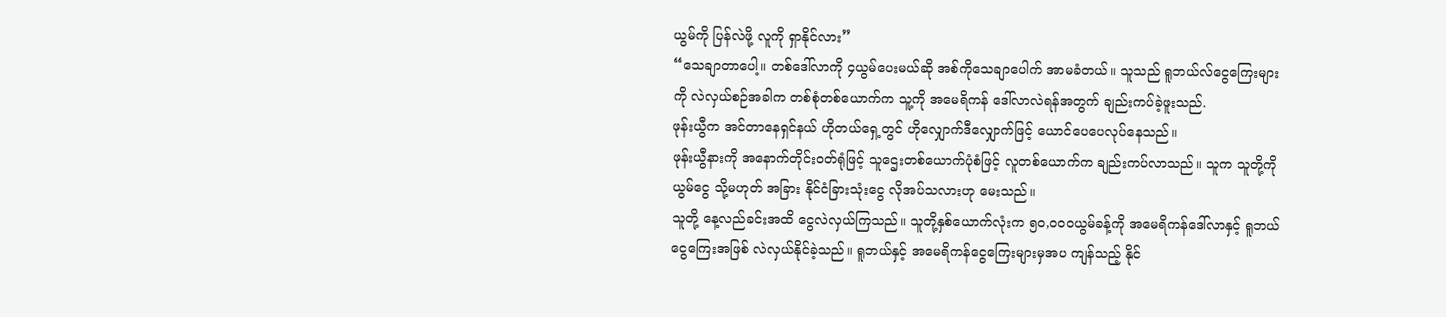ယွမ်ကို ပြန်လဲဖို့ လူကို ရှာနိုင်လား”
“သေချာတာပေါ့။ တစ်ဒေါ်လာကို ၄ယွမ်ပေးမယ်ဆို အစ်ကိုသေချာပေါက် အာမခံတယ်။ သူသည် ရူဘယ်လ်ငွေကြေးများကို လဲလှယ်စဉ်အခါက တစ်စုံတစ်ယောက်က သူ့ကို အမေရိကန် ဒေါ်လာလဲရန်အတွက် ချည်းကပ်ခဲ့ဖူးသည်.
ဖုန်းယွီက အင်တာနေရှင်နယ် ဟိုတယ်ရှေ့တွင် ဟိုလျှောက်ဒီလျှောက်ဖြင့် ယောင်ပေပေလုပ်နေသည်။
ဖုန်းယွီနားကို အနောက်တိုင်းဝတ်ရုံဖြင့် သူဌေးတစ်ယောက်ပုံစံဖြင့် လူတစ်ယောက်က ချည်းကပ်လာသည်။ သူက သူတို့ကို ယွမ်ငွေ သို့မဟုတ် အခြား နိုင်ငံခြားသုံးငွေ လိုအပ်သလားဟု မေးသည်။
သူတို့ နေ့လည်ခင်းအထိ ငွေလဲလှယ်ကြသည်။ သူတို့နှစ်ယောက်လုံးက ၅၀,၀၀၀ယွမ်ခန့်ကို အမေရိကန်ဒေါ်လာနှင့် ရူဘယ်ငွေကြေးအဖြစ် လဲလှယ်နိုင်ခဲ့သည်။ ရူဘယ်နှင့် အမေရိကန်ငွေကြေးများမှအပ ကျန်သည့် နိုင်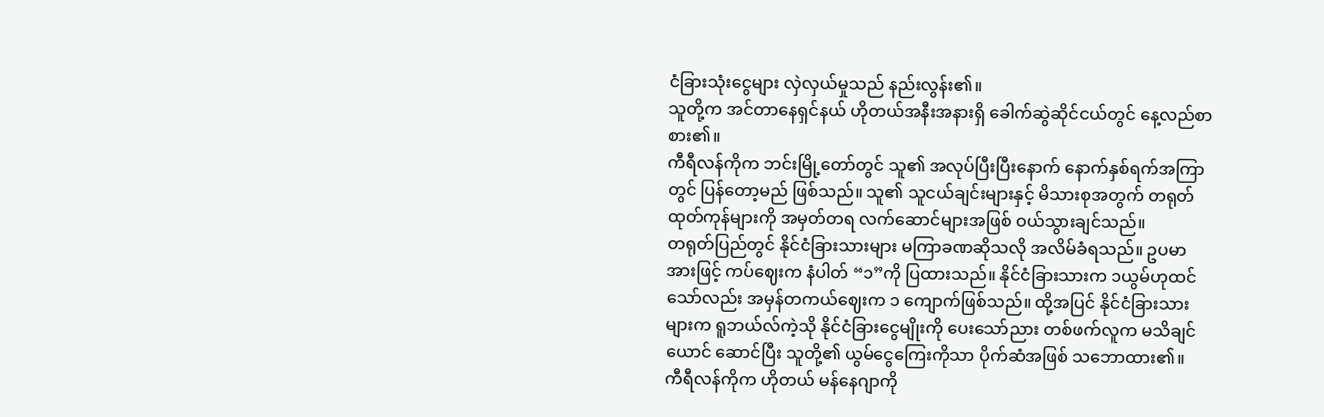ငံခြားသုံးငွေများ လှဲလှယ်မှုသည် နည်းလွန်း၏။
သူတို့က အင်တာနေရှင်နယ် ဟိုတယ်အနီးအနားရှိ ခေါက်ဆွဲဆိုင်ငယ်တွင် နေ့လည်စာ စား၏။
ကီရီလန်ကိုက ဘင်းမြို့တော်တွင် သူ၏ အလုပ်ပြီးပြီးနောက် နောက်နှစ်ရက်အကြာတွင် ပြန်တော့မည် ဖြစ်သည်။ သူ၏ သူငယ်ချင်းများနှင့် မိသားစုအတွက် တရုတ်ထုတ်ကုန်များကို အမှတ်တရ လက်ဆောင်များအဖြစ် ဝယ်သွားချင်သည်။
တရုတ်ပြည်တွင် နိုင်ငံခြားသားများ မကြာခဏဆိုသလို အလိမ်ခံရသည်။ ဥပမာအားဖြင့် ကပ်ဈေးက နံပါတ် “၁”ကို ပြထားသည်။ နိုင်ငံခြားသားက ၁ယွမ်ဟုထင်သော်လည်း အမှန်တကယ်ဈေးက ၁ ကျောက်ဖြစ်သည်။ ထို့အပြင် နိုင်ငံခြားသားများက ရူဘယ်လ်ကဲ့သို နိုင်ငံခြားငွေမျိုးကို ပေးသော်ညား တစ်ဖက်လူက မသိချင်ယောင် ဆောင်ပြီး သူတို့၏ ယွမ်ငွေကြေးကိုသာ ပိုက်ဆံအဖြစ် သဘောထား၏။
ကီရီလန်ကိုက ဟိုတယ် မန်နေဂျာကို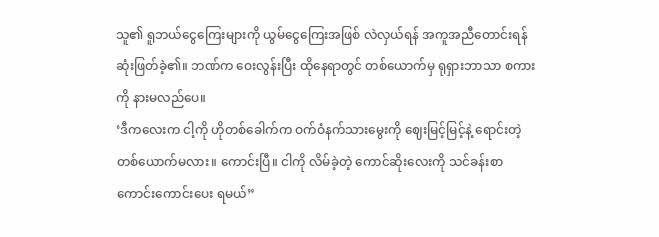သူ၏ ရူဘယ်ငွေကြေးများကို ယွမ်ငွေကြေးအဖြစ် လဲလှယ်ရန် အကူအညီတောင်းရန် ဆုံးဖြတ်ခဲ့၏။ ဘဏ်က ဝေးလွန်းပြီး ထိုနေရာတွင် တစ်ယောက်မှ ရုရှားဘာသာ စကားကို နားမလည်ပေ။
‘ဒီကလေးက ငါ့ကို ဟိုတစ်ခေါက်က ဝက်ဝံနက်သားမွေးကို ဈေးမြင့်မြင့်နဲ့ ရောင်းတဲ့ တစ်ယောက်မလား။ ကောင်းပြီ။ ငါကို လိမ်ခဲ့တဲ့ ကောင်ဆိုးလေးကို သင်ခန်းစာကောင်းကောင်းပေး ရမယ်”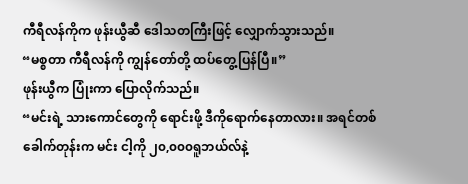ကီရီလန်ကိုက ဖုန်းယွီဆီ ဒေါသတကြီးဖြင့် လျှောက်သွားသည်။
“မစ္စတာ ကီရီလန်ကို ကျွန်တော်တို့ ထပ်တွေ့ပြန်ပြီ။”
ဖုန်းယွီက ပြုံးကာ ပြောလိုက်သည်။
“မင်းရဲ့ သားကောင်တွေကို ရောင်းဖို့ ဒီကိုရောက်နေတာလား။ အရင်တစ်ခေါက်တုန်းက မင်း ငါ့ကို ၂၀,၀၀၀ရူဘယ်လ်နဲ့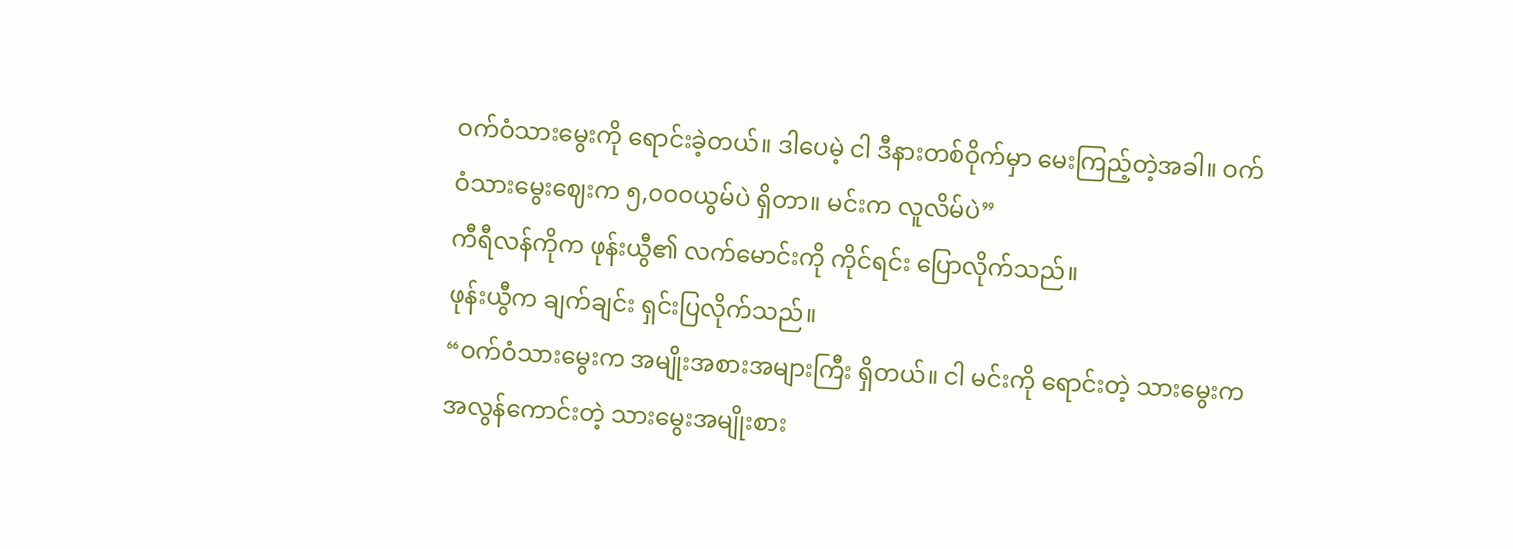ဝက်ဝံသားမွေးကို ရောင်းခဲ့တယ်။ ဒါပေမဲ့ ငါ ဒီနားတစ်ဝိုက်မှာ မေးကြည့်တဲ့အခါ။ ဝက်ဝံသားမွေးဈေးက ၅,၀၀၀ယွမ်ပဲ ရှိတာ။ မင်းက လူလိမ်ပဲ”
ကီရီလန်ကိုက ဖုန်းယွီ၏ လက်မောင်းကို ကိုင်ရင်း ပြောလိုက်သည်။
ဖုန်းယွီက ချက်ချင်း ရှင်းပြလိုက်သည်။
“ဝက်ဝံသားမွေးက အမျိုးအစားအများကြီး ရှိတယ်။ ငါ မင်းကို ရောင်းတဲ့ သားမွေးက အလွန်ကောင်းတဲ့ သားမွေးအမျိုးစား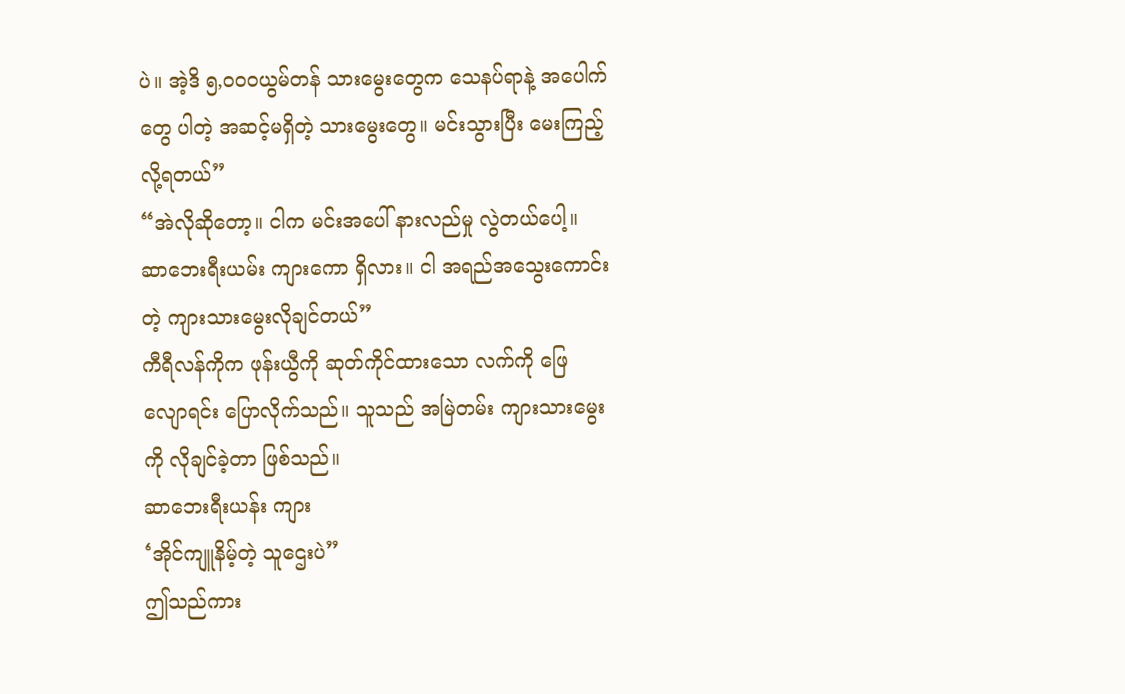ပဲ။ အဲ့ဒိ ၅,၀၀၀ယွမ်တန် သားမွေးတွေက သေနပ်ရာနဲ့ အပေါက်တွေ ပါတဲ့ အဆင့်မရှိတဲ့ သားမွေးတွေ။ မင်းသွားပြီး မေးကြည့်လို့ရတယ်”
“အဲလိုဆိုတော့။ ငါက မင်းအပေါ် နားလည်မှု လွဲတယ်ပေါ့။ ဆာဘေးရီးယမ်း ကျားကော ရှိလား။ ငါ အရည်အသွေးကောင်းတဲ့ ကျားသားမွေးလိုချင်တယ်”
ကီရီလန်ကိုက ဖုန်းယွီကို ဆုတ်ကိုင်ထားသော လက်ကို ဖြေလျောရင်း ပြောလိုက်သည်။ သူသည် အမြဲတမ်း ကျားသားမွေးကို လိုချင်ခဲ့တာ ဖြစ်သည်။
ဆာဘေးရီးယန်း ကျား
‘အိုင်ကျူနိမ့်တဲ့ သူဌေးပဲ”
ဤသည်ကား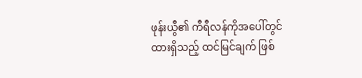ဖုန်းယွီ၏ ကီရီလန်ကိုအပေါ်တွင် ထားရှိသည့် ထင်မြင်ချက် ဖြစ်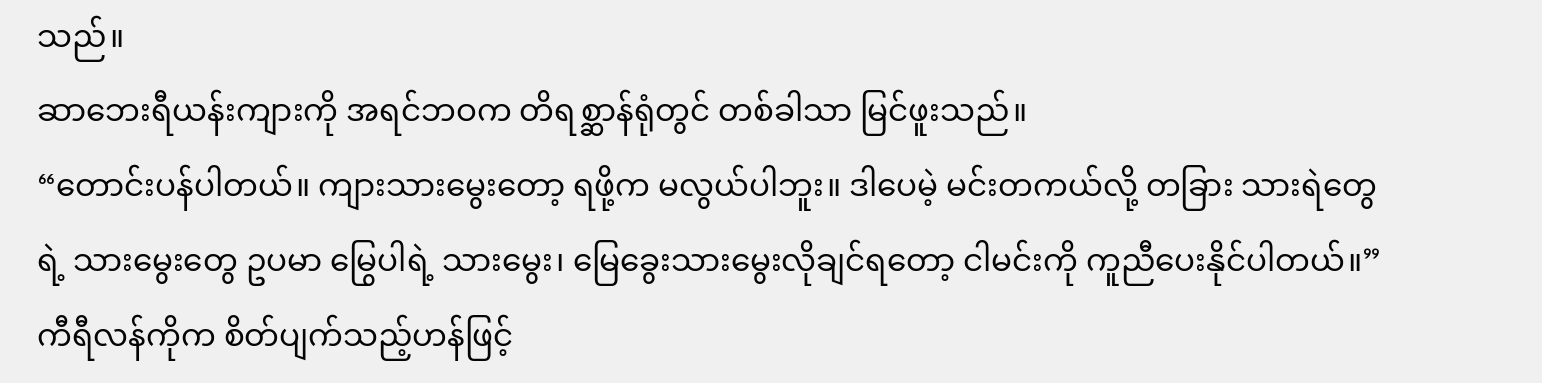သည်။
ဆာဘေးရီယန်းကျားကို အရင်ဘဝက တိရစ္ဆာန်ရုံတွင် တစ်ခါသာ မြင်ဖူးသည်။
“တောင်းပန်ပါတယ်။ ကျားသားမွေးတော့ ရဖို့က မလွယ်ပါဘူး။ ဒါပေမဲ့ မင်းတကယ်လို့ တခြား သားရဲတွေရဲ့ သားမွေးတွေ ဥပမာ မြွေပါရဲ့ သားမွေး၊ မြေခွေးသားမွေးလိုချင်ရတော့ ငါမင်းကို ကူညီပေးနိုင်ပါတယ်။”
ကီရီလန်ကိုက စိတ်ပျက်သည့်ဟန်ဖြင့်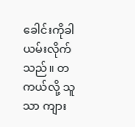ခေါင်းကိုခါယမ်းလိုက်သည်။ တကယ်လို့ သူသာ ကျား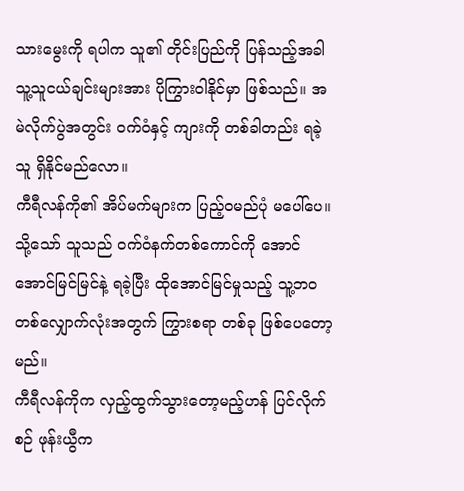သားမွေးကို ရပါက သူ၏ တိုင်းပြည်ကို ပြန်သည့်အခါ သူ့သူငယ်ချင်းများအား ပိုကြွားဝါနိုင်မှာ ဖြစ်သည်။ အမဲလိုက်ပွဲအတွင်း ဝက်ဝံနှင့် ကျားကို တစ်ခါတည်း ရခဲ့သူ ရှိနိုင်မည်လော။
ကီရီလန်ကို၏ အိပ်မက်များက ပြည့်ဝမည်ပုံ မပေါ်ပေ။ သို့သော် သူသည် ဝက်ဝံနက်တစ်ကောင်ကို အောင်အောင်မြင်မြင်နဲ့ ရခဲ့ပြီး ထိုအောင်မြင်မှုသည့် သူ့ဘဝတစ်လျှောက်လုံးအတွက် ကြွားစရာ တစ်ခု ဖြစ်ပေတော့မည်။
ကီရီလန်ကိုက လှည့်ထွက်သွားတော့မည့်ဟန် ပြင်လိုက်စဉ် ဖုန်းယွီက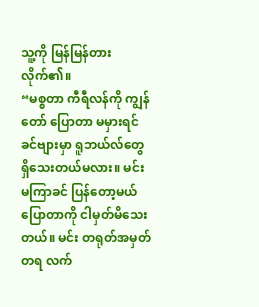သူ့ကို မြန်မြန်တားလိုက်၏။
“မစ္စတာ ကီရီလန်ကို ကျွန်တော် ပြောတာ မမှားရင် ခင်ဗျားမှာ ရူဘယ်လ်တွေ ရှိသေးတယ်မလား။ မင်း မကြာခင် ပြန်တော့မယ် ပြောတာကို ငါမှတ်မိသေးတယ်။ မင်း တရုတ်အမှတ်တရ လက်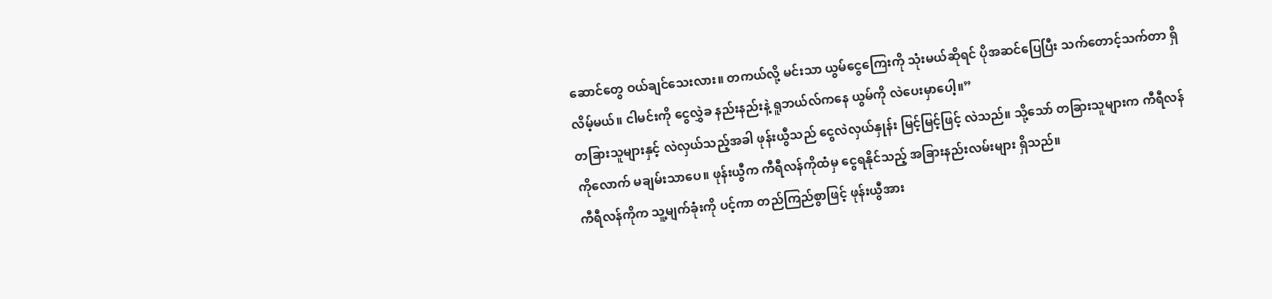ဆောင်တွေ ဝယ်ချင်သေးလား။ တကယ်လို့ မင်းသာ ယွမ်ငွေကြေးကို သုံးမယ်ဆိုရင် ပိုအဆင်ပြေပြီး သက်တောင့်သက်တာ ရှိလိမ့်မယ်။ ငါမင်းကို ငွေလွှဲခ နည်းနည်းနဲ့ ရူဘယ်လ်ကနေ ယွမ်ကို လဲပေးမှာပေါ့။”
တခြားသူများနှင့် လဲလှယ်သည့်အခါ ဖုန်းယွီသည် ငွေလဲလှယ်နှုန်း မြင့်မြင့်ဖြင့် လဲသည်။ သို့သော် တခြားသူများက ကီရီလန်ကိုလောက် မချမ်းသာပေ။ ဖုန်းယွီက ကီရီလန်ကိုထံမှ ငွေရနိုင်သည့် အခြားနည်းလမ်းများ ရှိသည်။
ကီရီလန်ကိုက သူ့မျက်ခုံးကို ပင့်ကာ တည်ကြည်စွာဖြင့် ဖုန်းယွီအား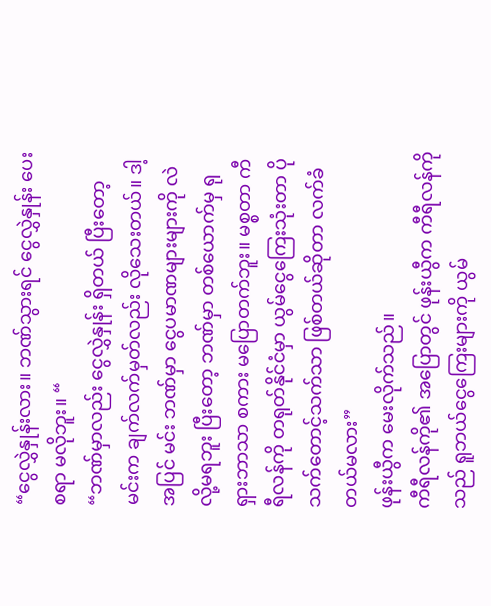“ငွေလွှဲနှုန်းလား။ ဘဏ်သွားရင် ငွေလွှဲနှုန်း ပေးစရာ မလိုဘူး။ “
“ဘဏ်မှာလည်း ငွေလွှဲနှုန်း ရှိတယ် ပြီးတော့ မင်းက ချက်လက်မှတ်လည်း လိုသေးတယ်။ ဒါ့အပြင် မင်း ဘဏ်မှာ ငွေပမာဏများများကို လဲလို့မရဘူး ပြီးတော့ ဘဏ်မှာ တစ်ယောက်မှ ရုရှားဘာသာ စကား မပြောတက်ဘူး။ မစ္စတာ ကီရီလန်ကို တရုတ်နိုင်ငံမှာ ယွမ်ငွေကြေးသုံးတာ ပိုသက်တောင့်သက်သာ ဖြစ်တယ်ဆိုတာ လက်ခံတယ်မလား”
ဖုန်းယွီက မေးလိုက်သည်။
ကီရီလန်ကို၏ အပြောတွင် ဖုန်းယွီက ကီရီလန်ကိုသည် ရူဘယ်ငွေကြေးများကို ယွမ်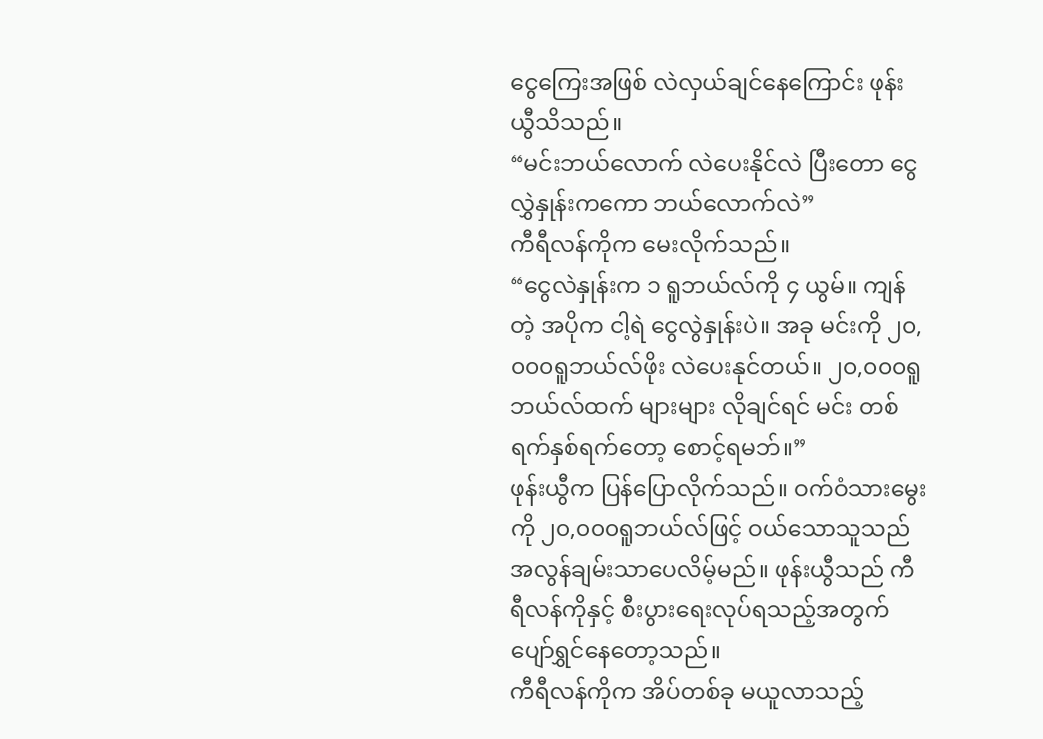ငွေကြေးအဖြစ် လဲလှယ်ချင်နေကြောင်း ဖုန်းယွီသိသည်။
“မင်းဘယ်လောက် လဲပေးနိုင်လဲ ပြီးတော ငွေလွှဲနှုန်းကကော ဘယ်လောက်လဲ”
ကီရီလန်ကိုက မေးလိုက်သည်။
“ငွေလဲနှုန်းက ၁ ရူဘယ်လ်ကို ၄ ယွမ်။ ကျန်တဲ့ အပိုက ငါ့ရဲ ငွေလွဲနှုန်းပဲ။ အခု မင်းကို ၂၀,၀၀၀ရူဘယ်လ်ဖိုး လဲပေးနုင်တယ်။ ၂၀,၀၀၀ရူဘယ်လ်ထက် များများ လိုချင်ရင် မင်း တစ်ရက်နှစ်ရက်တော့ စောင့်ရမဘ်။”
ဖုန်းယွီက ပြန်ပြောလိုက်သည်။ ဝက်ဝံသားမွေးကို ၂၀,၀၀၀ရူဘယ်လ်ဖြင့် ဝယ်သောသူသည် အလွန်ချမ်းသာပေလိမ့်မည်။ ဖုန်းယွီသည် ကီရီလန်ကိုနှင့် စီးပွားရေးလုပ်ရသည့်အတွက် ပျော်ရွှင်နေတော့သည်။
ကီရီလန်ကိုက အိပ်တစ်ခု မယူလာသည့်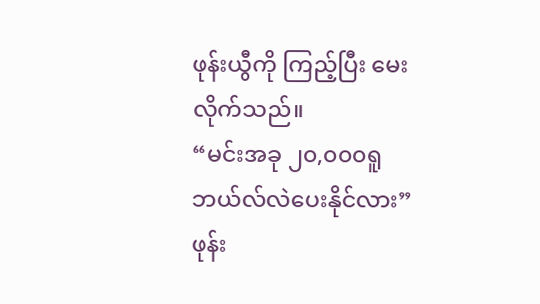ဖုန်းယွီကို ကြည့်ပြီး မေးလိုက်သည်။
“မင်းအခု ၂၀,၀၀၀ရူဘယ်လ်လဲပေးနိုင်လား”
ဖုန်း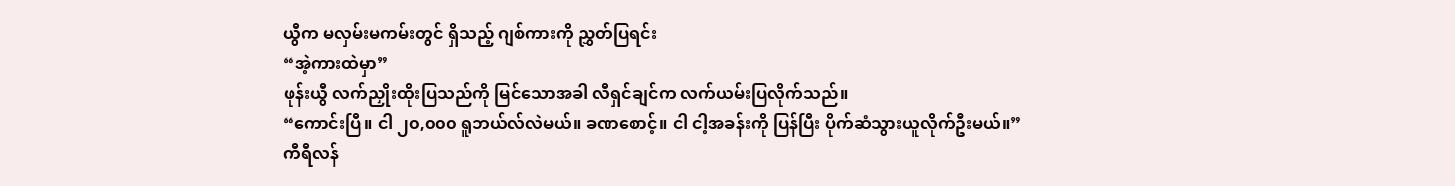ယွီက မလှမ်းမကမ်းတွင် ရှိသည့် ဂျစ်ကားကို ညွှတ်ပြရင်း
“အဲ့ကားထဲမှာ”
ဖုန်းယွီ လက်ညှိုးထိုးပြသည်ကို မြင်သောအခါ လီရှင်ချင်က လက်ယမ်းပြလိုက်သည်။
“ကောင်းပြီ။ ငါ ၂၀,၀၀၀ ရူဘယ်လ်လဲမယ်။ ခဏစောင့်။ ငါ ငါ့အခန်းကို ပြန်ပြီး ပိုက်ဆံသွားယူလိုက်ဦးမယ်။”
ကီရီလန်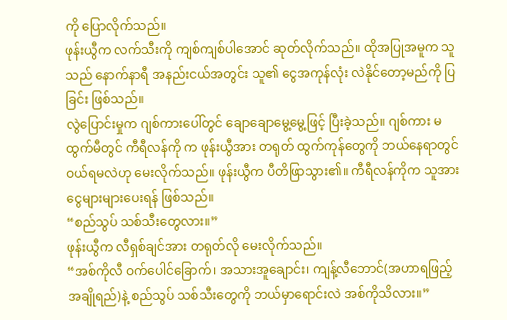ကို ပြောလိုက်သည်။
ဖုန်းယွီက လက်သီးကို ကျစ်ကျစ်ပါအောင် ဆုတ်လိုက်သည်။ ထိုအပြုအမူက သူသည် နောက်နာရီ အနည်းငယ်အတွင်း သူ၏ ငွေအကုန်လုံး လဲနိုင်တော့မည်ကို ပြခြင်း ဖြစ်သည်။
လွဲပြောင်းမှုက ဂျစ်ကားပေါ်တွင် ချောချောမွေ့မွေ့ဖြင့် ပြီးခဲ့သည်။ ဂျစ်ကား မထွက်မီတွင် ကီရီလန်ကို က ဖုန်းယွီအား တရုတ် ထွက်ကုန်တွေကို ဘယ်နေရာတွင် ဝယ်ရမလဲဟု မေးလိုက်သည်။ ဖုန်းယွီက ပီတိဖြာသွား၏။ ကီရီလန်ကိုက သူအား ငွေများများပေးရန် ဖြစ်သည်။
“စည်သွပ် သစ်သီးတွေလား။”
ဖုန်းယွီက လီရှစ်ချင်အား တရုတ်လို မေးလိုက်သည်။
“အစ်ကိုလီ ဝက်ပေါင်ခြောက်၊ အသားအူချောင်း၊ ကျန့်လီဘောင်(အဟာရဖြည့် အချိုရည်)နဲ့ စည်သွပ် သစ်သီးတွေကို ဘယ်မှာရောင်းလဲ အစ်ကိုသိလား။”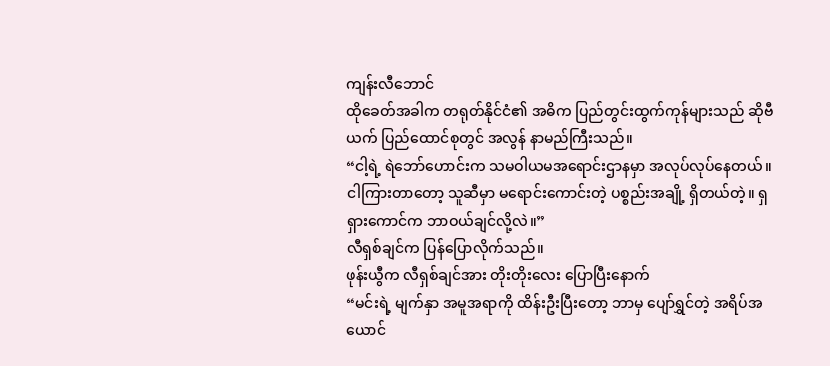ကျန်းလီဘောင်
ထိုခေတ်အခါက တရုတ်နိုင်ငံ၏ အဓိက ပြည်တွင်းထွက်ကုန်များသည် ဆိုဗီယက် ပြည်ထောင်စုတွင် အလွန် နာမည်ကြီးသည်။
“ငါ့ရဲ့ ရဲဘော်ဟောင်းက သမဝါယမအရောင်းဌာနမှာ အလုပ်လုပ်နေတယ်။ ငါကြားတာတော့ သူဆီမှာ မရောင်းကောင်းတဲ့ ပစ္စည်းအချို့ ရှိတယ်တဲ့။ ရှရှားကောင်က ဘာဝယ်ချင်လို့လဲ။”
လီရှစ်ချင်က ပြန်ပြောလိုက်သည်။
ဖုန်းယွီက လီရှစ်ချင်အား တိုးတိုးလေး ပြောပြီးနောက်
“မင်းရဲ့ မျက်နှာ အမူအရာကို ထိန်းဦးပြီးတော့ ဘာမှ ပျော်ရွှင်တဲ့ အရိပ်အယောင်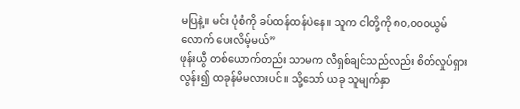မပြနဲ့။ မင်း ပုံစံကို ခပ်ထန်ထန်ပဲနေ။ သူက ငါတို့ကို ၈၀,၀၀၀ယွမ်လောက် ပေးလိမ့်မယ်”
ဖုန်းယွီ တစ်ယောက်တည်း သာမက လီရှစ်ချင်သည်လည်း စိတ်လှုပ်ရှားလွန်း၍ ထခုန်မိမလားပင်။ သို့သော် ယခု သူမျက်နှာ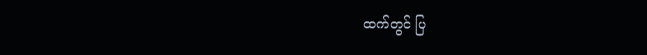ထက်တွင် ပြ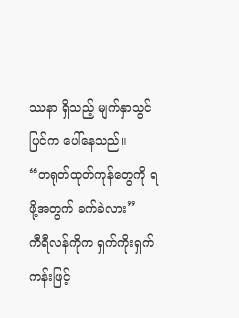ဿနာ ရှိသည့် မျက်နှာသွင်ပြင်က ပေါ်နေသည်။
“တရုတ်ထုတ်ကုန်တွေကို ရဖို့အတွက် ခက်ခဲလား”
ကီရီလန်ကိုက ရှက်ကိုးရှက်ကန်းဖြင့်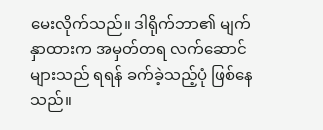မေးလိုက်သည်။ ဒါရိုက်ဘာ၏ မျက်နှာထားက အမှတ်တရ လက်ဆောင်များသည် ရရန် ခက်ခဲ့သည့်ပုံ ဖြစ်နေသည်။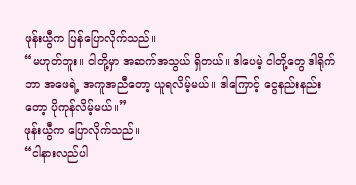ဖုန်းယွီက ပြန်ပြောလိုက်သည်။
“မဟုတ်ဘူး။ ငါတို့မှာ အဆက်အသွယ် ရှိတယ်။ ဒါပေမဲ့ ငါတို့တွေ ဒါရိုက်ဘာ အဖေရဲ့ အကူအညီတော့ ယူရလိမ့်မယ်။ ဒါကြောင့် ငွေနည်းနည်းတော့ ပိုကုန်လိမ့်မယ်။”
ဖုန်းယွီက ပြောလိုက်သည်။
“ငါနားလည်ပါ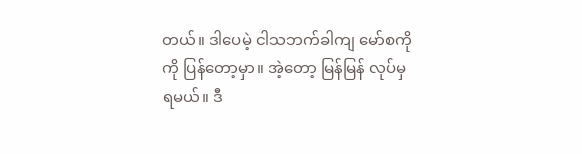တယ်။ ဒါပေမဲ့ ငါသဘက်ခါကျ မော်စကိုကို ပြန်တော့မှာ။ အဲ့တော့ မြန်မြန် လုပ်မှ ရမယ်။ ဒီ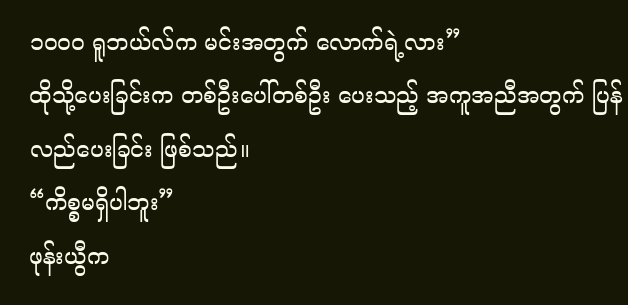၁၀၀၀ ရူဘယ်လ်က မင်းအတွက် လောက်ရဲ့လား”
ထိုသို့ပေးခြင်းက တစ်ဦးပေါ်တစ်ဦး ပေးသည့် အကူအညီအတွက် ပြန်လည်ပေးခြင်း ဖြစ်သည်။
“ကိစ္စမရှိပါဘူး”
ဖုန်းယွီက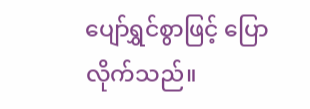ပျော်ရွှင်စွာဖြင့် ပြောလိုက်သည်။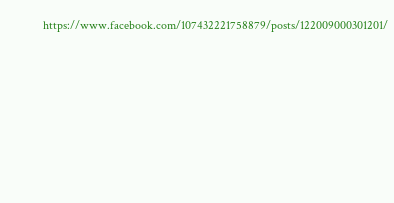https://www.facebook.com/107432221758879/posts/122009000301201/